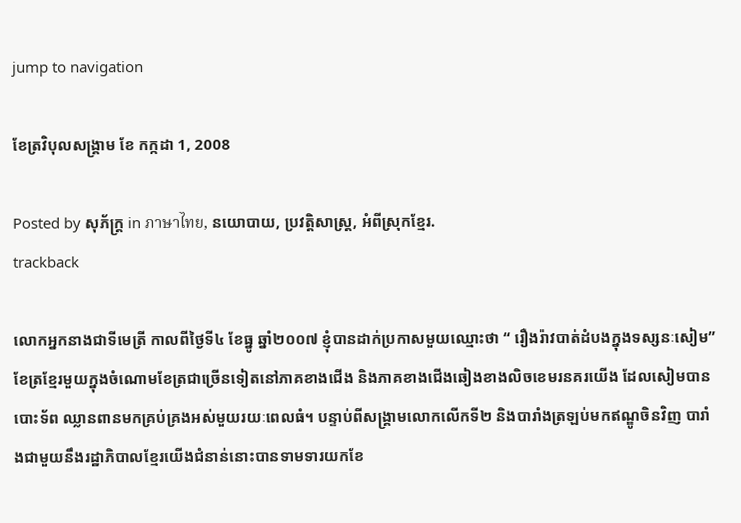jump to navigation

ខែត្រវិបុលសង្គ្រាម ខែ កក្កដា 1, 2008

Posted by សុភ័ក្ត្រ in ภาษาไทย, នយោបាយ, ប្រវត្តិសាស្ត្រ, អំពីស្រុកខ្មែរ.
trackback

លោកអ្នកនាងជាទីមេត្រី កាលពីថ្ងៃទី៤ ខែធ្នូ ឆ្នាំ២០០៧ ខ្ញុំបានដាក់ប្រកាសមួយឈ្មោះថា “ រឿងរ៉ាវបាត់ដំបងក្នុងទស្សនៈសៀម” ខែត្រខ្មែរមួយក្នុងចំណោមខែត្រជាច្រើនទៀតនៅភាគខាងជើង និងភាគខាងជើងឆៀងខាងលិចខេមរនគរយើង ដែលសៀមបានបោះទ័ព ឈ្លានពានមកគ្រប់គ្រងអស់មួយរយៈពេលធំ។ បន្ទាប់ពីសង្គ្រាមលោកលើកទី២ និងបារាំងត្រឡប់មកឥណ្ឌូចិនវិញ បារាំងជាមួយនឹងរដ្ឋាភិបាលខ្មែរយើងជំនាន់នោះបានទាមទារយកខែ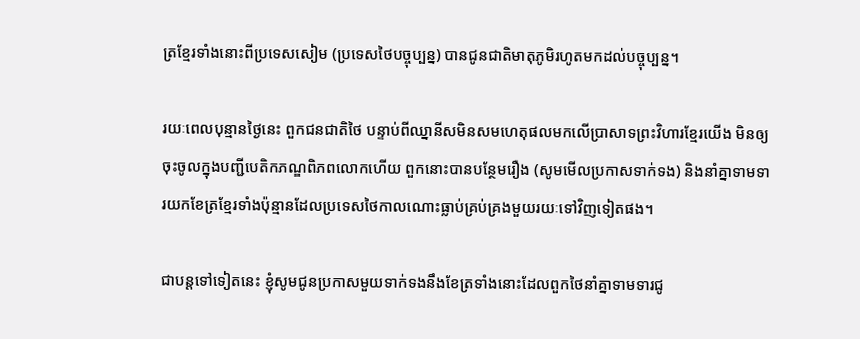ត្រខ្មែរទាំងនោះពីប្រទេសសៀម (ប្រទេសថៃបច្ចុប្បន្ន) បានជូនជាតិមាតុភូមិរហូតមកដល់បច្ចុប្បន្ន។

រយៈពេលបុន្មានថ្ងៃនេះ ពួកជនជាតិថៃ បន្ទាប់ពីឈ្នានីសមិនសមហេតុផលមកលើប្រាសាទព្រះវិហារខ្មែរយើង មិនឲ្យចុះចូលក្នុងបញ្ជីបេតិកភណ្ឌពិភពលោកហើយ ពួកនោះបានបន្ថែមរឿង (សូមមើលប្រកាសទាក់ទង) និងនាំគ្នាទាមទារយកខែត្រខ្មែរទាំងប៉ុន្មានដែលប្រទេសថៃកាលណោះធ្លាប់គ្រប់គ្រងមួយរយៈទៅវិញទៀតផង។

ជាបន្តទៅទៀតនេះ ខ្ញុំសូមជូនប្រកាសមួយទាក់ទងនឹងខែត្រទាំងនោះដែលពួកថៃនាំគ្នាទាមទារជូ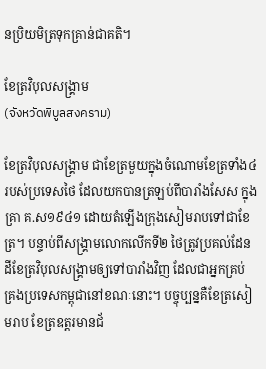នប្រិយមិត្រទុកគ្រាន់ជាគតិ។

ខែត្រវិបុលសង្គ្រាម
(จังหวัดพิบูลสงคราม)

ខែត្រវិបុលសង្គ្រាម ជាខែត្រមួយក្នុងចំណោមខែត្រទាំង៤របស់ប្រទេសថៃ ដែលយកបានត្រឡប់ពីបារាំងសែស ក្នុងគ្រា គ.ស១៩៤១ ដោយតំឡើងក្រុងសៀមរាបទៅជាខែត្រ។ បន្ទាប់ពីសង្គ្រាមលោកលើកទី២ ថៃត្រូវប្រគល់ដែនដីខែត្រវិបុលសង្គ្រាមឲ្យទៅបារាំងវិញ ដែលជាអ្នកគ្រប់គ្រងប្រទេសកម្ពុជានៅខណៈនោះ។ បច្ចុប្បន្នគឺខែត្រសៀមរាប ខែត្រឧត្ដរមានជ័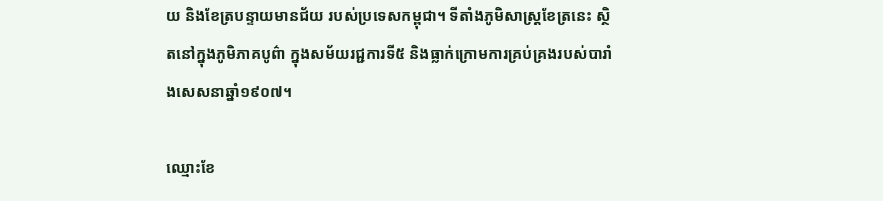យ និងខែត្របន្ទាយមានជ័យ របស់ប្រទេសកម្ពុជា។ ទីតាំងភូមិសាស្ត្រខែត្រនេះ ស្ថិតនៅក្នុងភូមិភាគបូព៌ា ក្នុងសម័យរជ្ជការទី៥ និងធ្លាក់ក្រោមការគ្រប់គ្រងរបស់បារាំងសេសនាឆ្នាំ១៩០៧។

ឈ្មោះខែ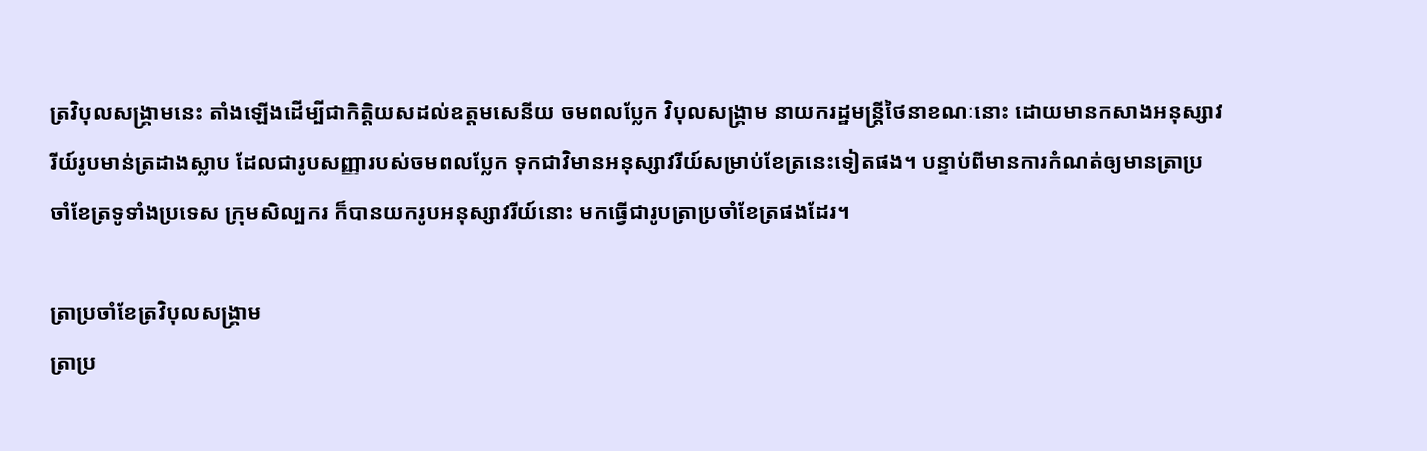ត្រវិបុលសង្គ្រាមនេះ តាំងឡើងដើម្បីជាកិត្តិយសដល់ឧត្ដមសេនីយ ចមពលប្លែក វិបុលសង្គ្រាម នាយករដ្ឋមន្ត្រីថៃនាខណៈនោះ ដោយមានកសាងអនុស្សាវរីយ៍រូបមាន់ត្រដាងស្លាប ដែលជារូបសញ្ញារបស់ចមពលប្លែក ទុកជាវិមានអនុស្សាវរីយ៍សម្រាប់ខែត្រនេះទៀតផង។ បន្ទាប់ពីមានការកំណត់ឲ្យមានត្រាប្រចាំខែត្រទូទាំងប្រទេស ក្រុមសិល្បករ ក៏បានយករូបអនុស្សាវរីយ៍នោះ មកធ្វើជារូបត្រាប្រចាំខែត្រផងដែរ។

ត្រាប្រចាំខែត្រវិបុលសង្គ្រាម
ត្រាប្រ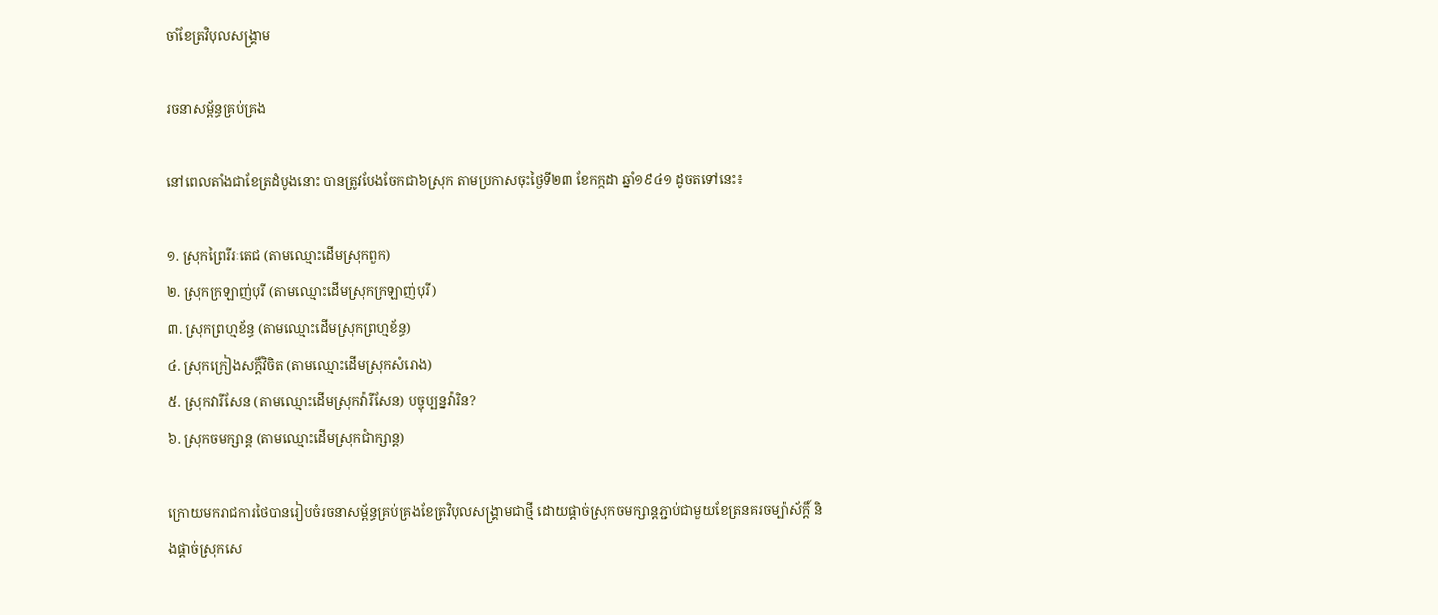ចាំខែត្រវិបុលសង្គ្រាម

រចនាសម្ព័ន្ធគ្រប់គ្រង

នៅពេលតាំងជាខែត្រដំបូងនោះ បានត្រូវបែងចែកជា៦ស្រុក តាមប្រកាសចុះថ្ងៃទី២៣ ខែកក្កដា ឆ្នាំ១៩៤១ ដូចតទៅនេះ៖

១. ស្រុកព្រៃរីរៈតេជ (តាមឈ្មោះដើមស្រុកពួក)
២. ស្រុកក្រឡាញ់បុរី (តាមឈ្មោះដើមស្រុកក្រឡាញ់បុរី)
៣. ស្រុកព្រហ្មខ័ន្ធ (តាមឈ្មោះដើមស្រុកព្រហ្មខ័ន្ធ)
៤. ស្រុកក្រៀងសក្ដិ៍វិចិត (តាមឈ្មោះដើមស្រុកសំរោង)
៥. ស្រុកវារីសែន (តាមឈ្មោះដើមស្រុកវ៉ារីសែន) បច្ចុប្បន្នវ៉ារិន?
៦. ស្រុកចមក្សាន្ត (តាមឈ្មោះដើមស្រុកជាំក្សាន្ត)

ក្រោយមករាជការថៃបានរៀបចំរចនាសម្ព័ន្ធគ្រប់គ្រងខែត្រវិបុលសង្គ្រាមជាថ្មី ដោយផ្ដាច់ស្រុកចមក្សាន្តភ្ជាប់ជាមួយខែត្រនគរចម្ប៉ាស័ក្តិ៍ និងផ្ដាច់ស្រុកសេ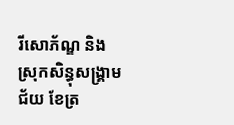រីសោភ័ណ្ឌ និងស្រុកសិន្ធុសង្គ្រាមជ័យ ខែត្រ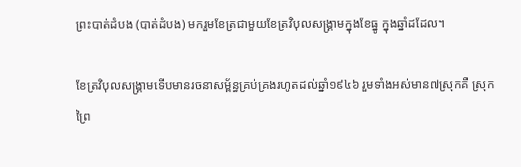ព្រះបាត់ដំបង (បាត់ដំបង) មករួមខែត្រជាមួយខែត្រវិបុលសង្គ្រាមក្នុងខែធ្នូ ក្នុងឆ្នាំដដែល។

ខែត្រវិបុលសង្គ្រាមទើបមានរចនាសម្ព័ន្ធគ្រប់គ្រងរហូតដល់ឆ្នាំ១៩៤៦ រួមទាំងអស់មាន៧ស្រុកគឺ ស្រុកព្រៃ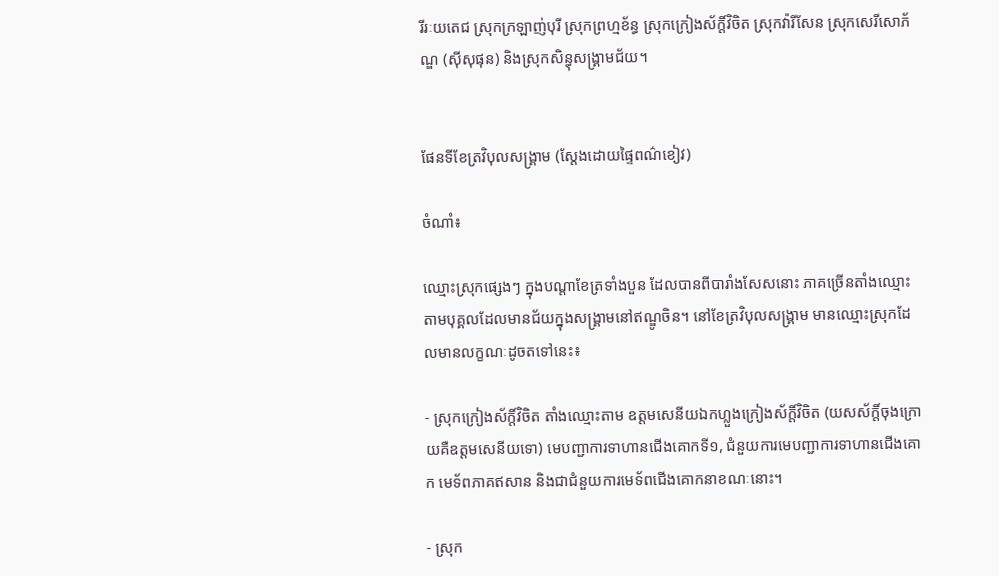រីរៈយតេជ ស្រុកក្រឡាញ់បុរី ស្រុកព្រហ្មខ័ន្ធ ស្រុកក្រៀងស័ក្តិ៍វិចិត ស្រុកវ៉ារីសែន ស្រុកសេរីសោភ័ណ្ឌ (ស៊ីសុផុន) និងស្រុកសិន្ធុសង្គ្រាមជ័យ។


ផែនទីខែត្រវិបុលសង្គ្រាម (ស្ដែងដោយផ្ទៃពណ៌ខៀវ)

ចំណាំ៖

ឈ្មោះស្រុកផ្សេងៗ ក្នុងបណ្ដាខែត្រទាំងបួន ដែលបានពីបារាំងសែសនោះ ភាគច្រើនតាំងឈ្មោះតាមបុគ្គលដែលមានជ័យក្នុងសង្គ្រាមនៅឥណ្ឌូចិន។ នៅខែត្រវិបុលសង្គ្រាម មានឈ្មោះស្រុកដែលមានលក្ខណៈដូចតទៅនេះ៖

- ស្រុកក្រៀងស័ក្តិ៍វិចិត តាំងឈ្មោះតាម ឧត្ដមសេនីយឯកហ្លួងក្រៀងស័ក្តិ៍វិចិត (យសស័ក្តិ៍ចុងក្រោយគឺឧត្ដមសេនីយទោ) មេបញ្ជាការទាហានជើងគោកទី១, ជំនួយការមេបញ្ជាការទាហានជើងគោក មេទ័ពភាគឥសាន និងជាជំនួយការមេទ័ពជើងគោកនាខណៈនោះ។

- ស្រុក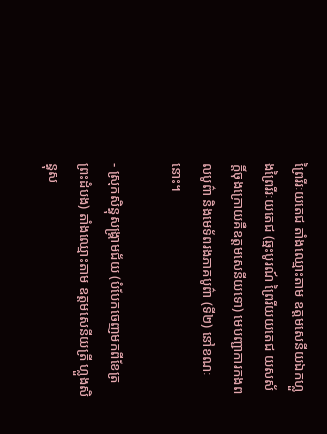ព្រៃរីរៈយតេជ តាំងឈ្មោះតាម ឧត្ដមសេនីយឯកហ្លួងព្រៃរីរៈយតេជ (ឆ្មះបូរណ៍ ព្រៃរីយយតេជ យសស័ក្តិ៍ចុងក្រោយគឺឧត្ដមសេនីយទោ) មេបញ្ជាការកងពលបូព៌ា និងមេទ័ពរងភាគបូព៌ា (ទី២) នៅខណៈនោះ។

- ស្រុកសិន្ធុសង្គ្រាមជ័យ (បំបែកចេញមកពីខែត្រព្រះដំបង) តាំងឈ្មោះតាម ឧត្ដមសេនីយត្រី ហ្លួងសិន្ធុស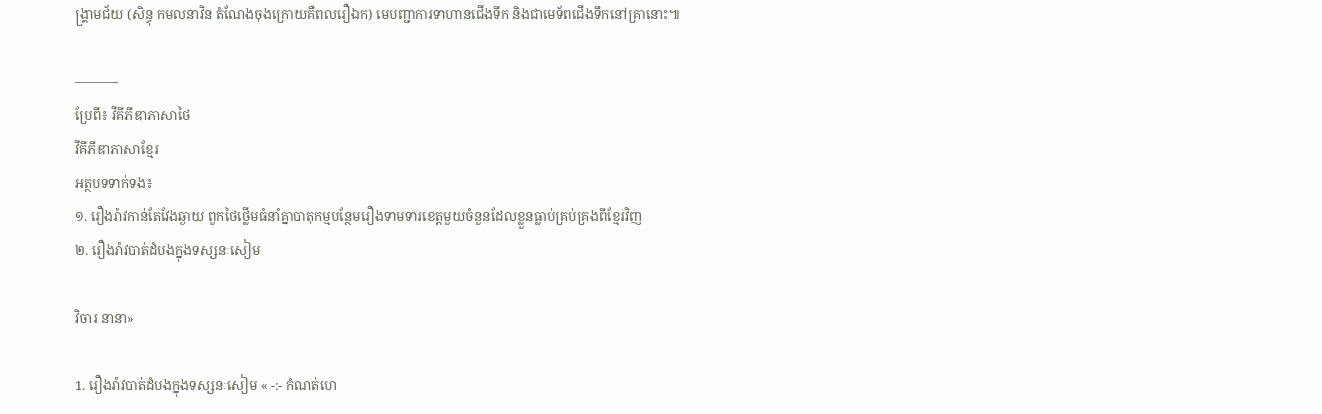ង្គ្រាមជ័យ (សិន្ធុ កមលនាវិន តំណែងចុងក្រោយគឺពលរឿឯក) មេបញ្ជាការទាហានជើងទឹក និងជាមេទ័ពជើងទឹកនៅគ្រានោះ៕

———-
ប្រែពី៖ វីគីភីឌាភាសាថៃ
វីគីភីឌាភាសាខ្មែរ
អត្ថបទទាក់ទង៖
១. រឿងរ៉ាវកាន់តែវែងឆ្ងាយ ពួកថៃថ្លើមធំនាំគ្នាបាតុកម្មបន្ថែមរឿងទាមទារខេត្តមួយចំនួនដែលខ្លួនធ្លាប់គ្រប់គ្រងពីខ្មែរវិញ
២. រឿងរ៉ាវបាត់ដំបងក្នុងទស្សនៈសៀម

វិចារ នានា»

1. រឿងរ៉ាវបាត់ដំបងក្នុងទស្សនៈសៀម « -:- កំណត់ហេ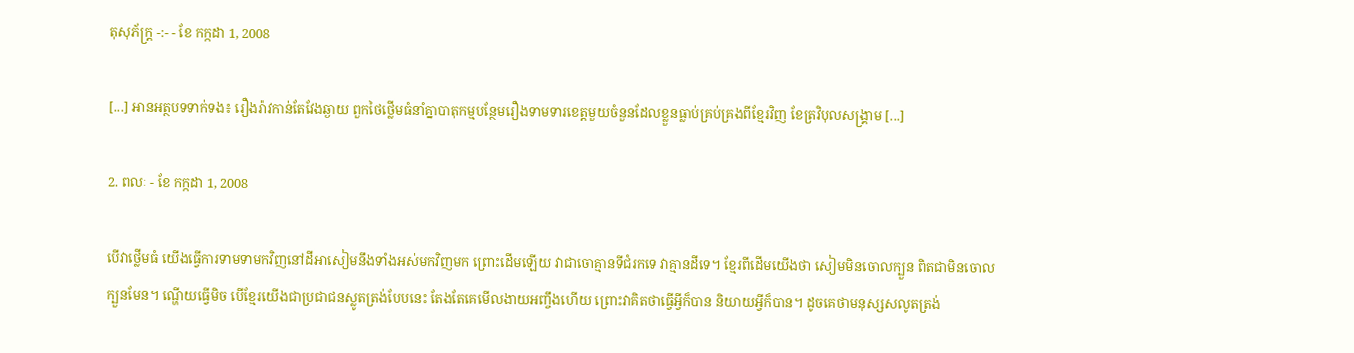តុសុភ័ក្ត្រ -:- - ខែ កក្កដា 1, 2008

[...] អានអត្ថបទទាក់ទង៖ រឿងរ៉ាវកាន់តែវែងឆ្ងាយ ពួកថៃថ្លើមធំនាំគ្នាបាតុកម្មបន្ថែមរឿងទាមទារខេត្តមួយចំនួនដែលខ្លួនធ្លាប់គ្រប់គ្រងពីខ្មែរវិញ ខែត្រវិបុលសង្គ្រាម [...]

2. ពលៈ - ខែ កក្កដា 1, 2008

បើវាថ្លើមធំ យើងធ្វើការទាមទាមកវិញនៅដីអាសៀមនឹងទាំងអស់មកវិញមក ព្រោះដើមឡើយ វាជាចោគ្មានទីជំរកទេ វាគ្មានដីទេ។ ខ្មែរពីដើមយើងថា សៀមមិនចោលក្បួន ពិតជាមិនចោលក្បួនមែន។ ណ្ហើយធ្វើមិច បើខ្មែរយើងជាប្រជាជនស្លូតត្រង់បែបនេះ តែងតែគេមើលងាយអញ្ចឹងហើយ ព្រោះវាគិតថាធ្វើអ្វីក៏បាន និយាយអ្វីក៏បាន។ ដូចគេថាមនុស្សសលូតត្រង់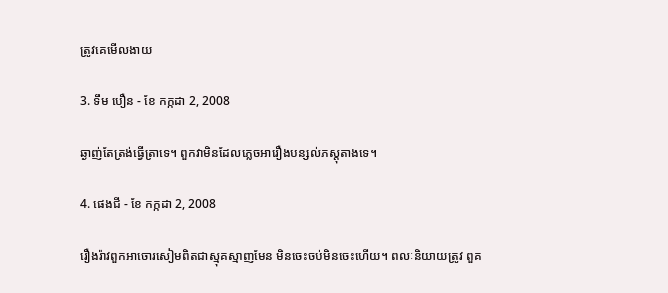ត្រូវគេមើលងាយ

3. ទឹម បឿន - ខែ កក្កដា 2, 2008

ឆ្ងាញ់តែត្រង់ធ្វើត្រាទេ។ ពួកវាមិនដែលភ្លេចអារឿងបន្សល់ភស្តុតាងទេ។

4. ផេងជី - ខែ កក្កដា 2, 2008

រឿងរ៉ាវពួកអាចោរសៀមពិតជាស្មុគស្មាញមែន មិនចេះចប់មិនចេះហើយ។ ពលៈនិយាយត្រូវ ពួគ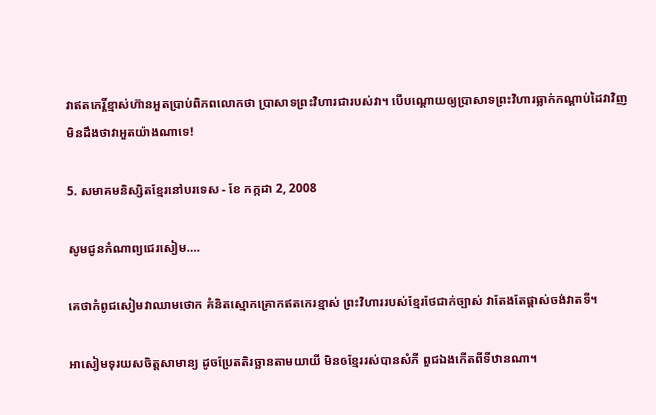វាឥតកេរ្តិ៍ខ្មាស់ហ៊ានអួតប្រាប់ពិភពលោកថា ប្រាសាទព្រះវិហារជារបស់វា។ បើបណ្តោយឲ្យប្រាសាទព្រះវិហារធ្លាក់កណ្តាប់ដៃវាវិញ មិនដឹងថាវាអួតយ៉ាងណាទេ!

5. សមាគមនិស្សិតខ្មែរនៅបរទេស - ខែ កក្កដា 2, 2008

សូមជូនកំណាព្យជេរសៀម….

គេថាកំពូជសៀមវាឈាមថោក គំនិតស្មោកគ្រោកឥតកេរខ្មាស់ ព្រះវិហាររបស់ខ្មែរថែជាក់ច្បាស់ វាតែងតែផ្តាស់ចង់វាតទី។

អាសៀមទុរយសចិត្តសាមាន្យ ដូចប្រែតតិរច្ឆានតាមយាយី មិនឲខ្មែររស់បានសំភី ពួជឯងកើតពីទីឋានណា។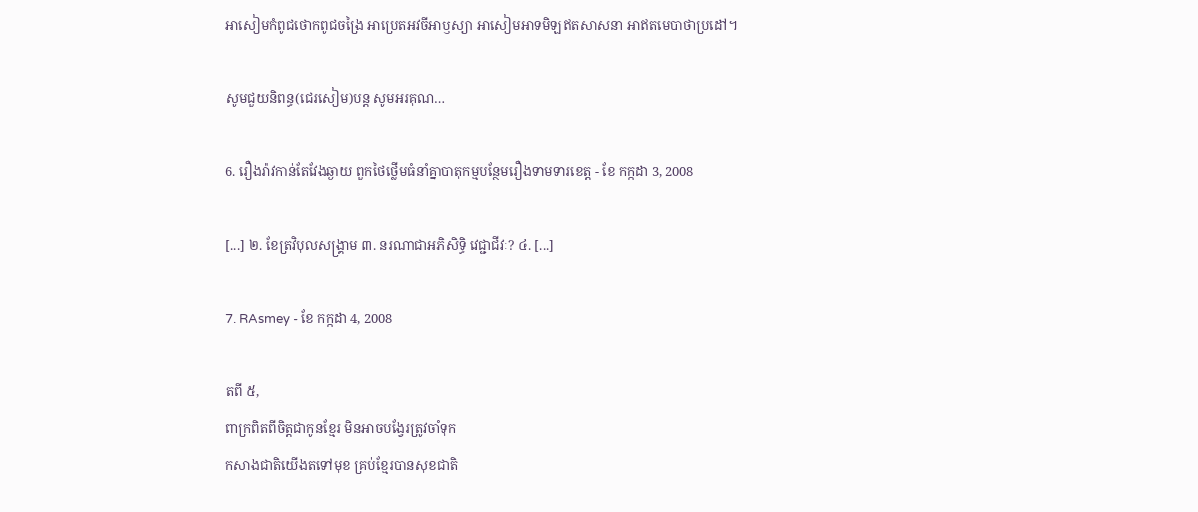អាសៀមកំពូជថោកពូជចង្រៃ អាប្រេតអវចីអាឫស្យា អាសៀមអាទមិឡឥតសាសនា អាឥតមេបាថាប្រដៅ។

សូមជួយនិពន្ធ(ជេរសៀម)បន្ត សូមអរគុណ…

6. រឿងរ៉ាវកាន់តែវែងឆ្ងាយ ពួកថៃថ្លើមធំនាំគ្នាបាតុកម្មបន្ថែមរឿងទាមទារខេត្ត - ខែ កក្កដា 3, 2008

[...] ២. ខែត្រវិបុលសង្គ្រាម ៣. នរណាជាអភិសិទ្ធិ វេជ្ជាជីវៈ? ៤. [...]

7. RAsmey - ខែ កក្កដា 4, 2008

តពី ៥,
ពាក្រពិតពីចិត្តជាកូនខ្មែរ មិនអាចបង្វែរត្រូវចាំទុក
កសាងជាតិយើងតទៅមុខ គ្រប់ខ្មែរបានសុខជាតិ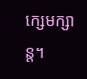ក្សេមក្សាន្ត។